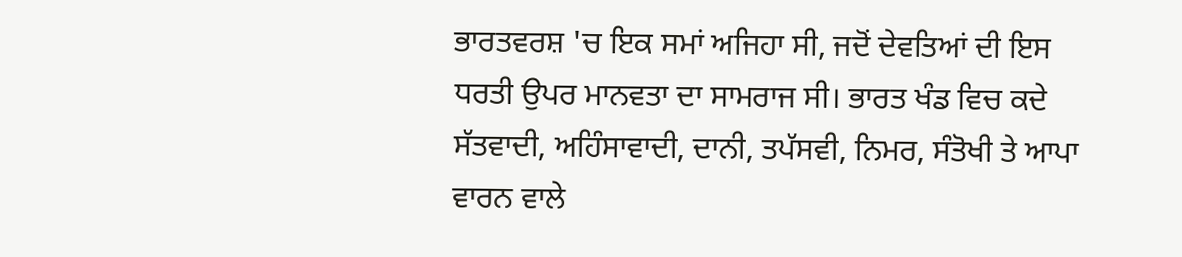ਭਾਰਤਵਰਸ਼ 'ਚ ਇਕ ਸਮਾਂ ਅਜਿਹਾ ਸੀ, ਜਦੋਂ ਦੇਵਤਿਆਂ ਦੀ ਇਸ ਧਰਤੀ ਉਪਰ ਮਾਨਵਤਾ ਦਾ ਸਾਮਰਾਜ ਸੀ। ਭਾਰਤ ਖੰਡ ਵਿਚ ਕਦੇ ਸੱਤਵਾਦੀ, ਅਹਿੰਸਾਵਾਦੀ, ਦਾਨੀ, ਤਪੱਸਵੀ, ਨਿਮਰ, ਸੰਤੋਖੀ ਤੇ ਆਪਾ ਵਾਰਨ ਵਾਲੇ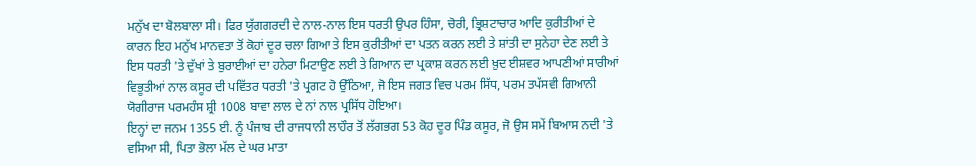ਮਨੁੱਖ ਦਾ ਬੋਲਬਾਲਾ ਸੀ। ਫਿਰ ਯੁੱਗਗਰਦੀ ਦੇ ਨਾਲ-ਨਾਲ ਇਸ ਧਰਤੀ ਉਪਰ ਹਿੰਸਾ, ਚੋਰੀ, ਭ੍ਰਿਸ਼ਟਾਚਾਰ ਆਦਿ ਕੁਰੀਤੀਆਂ ਦੇ ਕਾਰਨ ਇਹ ਮਨੁੱਖ ਮਾਨਵਤਾ ਤੋਂ ਕੋਹਾਂ ਦੂਰ ਚਲਾ ਗਿਆ ਤੇ ਇਸ ਕੁਰੀਤੀਆਂ ਦਾ ਪਤਨ ਕਰਨ ਲਈ ਤੇ ਸ਼ਾਂਤੀ ਦਾ ਸੁਨੇਹਾ ਦੇਣ ਲਈ ਤੇ ਇਸ ਧਰਤੀ 'ਤੇ ਦੁੱਖਾਂ ਤੇ ਬੁਰਾਈਆਂ ਦਾ ਹਨੇਰਾ ਮਿਟਾਉਣ ਲਈ ਤੇ ਗਿਆਨ ਦਾ ਪ੍ਰਕਾਸ਼ ਕਰਨ ਲਈ ਖ਼ੁਦ ਈਸ਼ਵਰ ਆਪਣੀਆਂ ਸਾਰੀਆਂ ਵਿਭੂਤੀਆਂ ਨਾਲ ਕਸੂਰ ਦੀ ਪਵਿੱਤਰ ਧਰਤੀ 'ਤੇ ਪ੍ਰਗਟ ਹੋ ਉੱਠਿਆ, ਜੋ ਇਸ ਜਗਤ ਵਿਚ ਪਰਮ ਸਿੱਧ, ਪਰਮ ਤਪੱਸਵੀ ਗਿਆਨੀ ਯੋਗੀਰਾਜ ਪਰਮਹੰਸ ਸ਼੍ਰੀ 1008 ਬਾਵਾ ਲਾਲ ਦੇ ਨਾਂ ਨਾਲ ਪ੍ਰਸਿੱਧ ਹੋਇਆ।
ਇਨ੍ਹਾਂ ਦਾ ਜਨਮ 1355 ਈ. ਨੂੰ ਪੰਜਾਬ ਦੀ ਰਾਜਧਾਨੀ ਲਾਹੌਰ ਤੋਂ ਲੱਗਭਗ 53 ਕੋਹ ਦੂਰ ਪਿੰਡ ਕਸੂਰ, ਜੋ ਉਸ ਸਮੇਂ ਬਿਆਸ ਨਦੀ 'ਤੇ ਵਸਿਆ ਸੀ, ਪਿਤਾ ਭੋਲਾ ਮੱਲ ਦੇ ਘਰ ਮਾਤਾ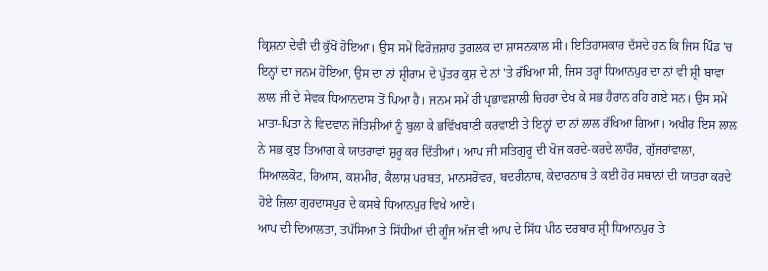ਕ੍ਰਿਸ਼ਨਾ ਦੇਵੀ ਦੀ ਕੁੱਖੋਂ ਹੋਇਆ। ਉਸ ਸਮੇਂ ਫਿਰੋਜ਼ਸ਼ਾਹ ਤੁਗਲਕ ਦਾ ਸ਼ਾਸਨਕਾਲ ਸੀ। ਇਤਿਹਾਸਕਾਰ ਦੱਸਦੇ ਹਨ ਕਿ ਜਿਸ ਪਿੰਡ 'ਚ ਇਨ੍ਹਾਂ ਦਾ ਜਨਮ ਹੋਇਆ, ਉਸ ਦਾ ਨਾਂ ਸ਼੍ਰੀਰਾਮ ਦੇ ਪੁੱਤਰ ਕੁਸ਼ ਦੇ ਨਾਂ 'ਤੇ ਰੱਖਿਆ ਸੀ, ਜਿਸ ਤਰ੍ਹਾਂ ਧਿਆਨਪੁਰ ਦਾ ਨਾਂ ਵੀ ਸ਼੍ਰੀ ਬਾਵਾ ਲਾਲ ਜੀ ਦੇ ਸੇਵਕ ਧਿਆਨਦਾਸ ਤੋਂ ਪਿਆ ਹੈ। ਜਨਮ ਸਮੇਂ ਹੀ ਪ੍ਰਭਾਵਸ਼ਾਲੀ ਚਿਹਰਾ ਦੇਖ ਕੇ ਸਭ ਹੈਰਾਨ ਰਹਿ ਗਏ ਸਨ। ਉਸ ਸਮੇਂ ਮਾਤਾ-ਪਿਤਾ ਨੇ ਵਿਦਵਾਨ ਜੋਤਿਸ਼ੀਆਂ ਨੂੰ ਬੁਲਾ ਕੇ ਭਵਿੱਖਬਾਣੀ ਕਰਵਾਈ ਤੇ ਇਨ੍ਹਾਂ ਦਾ ਨਾਂ ਲਾਲ ਰੱਖਿਆ ਗਿਆ। ਅਖੀਰ ਇਸ ਲਾਲ ਨੇ ਸਭ ਕੁਝ ਤਿਆਗ ਕੇ ਯਾਤਰਾਵਾਂ ਸ਼ੁਰੂ ਕਰ ਦਿੱਤੀਆਂ। ਆਪ ਜੀ ਸਤਿਗੁਰੂ ਦੀ ਖੋਜ ਕਰਦੇ-ਕਰਦੇ ਲਾਹੌਰ, ਗੁੱਜਰਾਂਵਾਲਾ, ਸਿਆਲਕੋਟ, ਰਿਆਸ, ਕਸ਼ਮੀਰ, ਕੈਲਾਸ਼ ਪਰਬਤ, ਮਾਨਸਰੋਵਰ, ਬਦਰੀਨਾਥ, ਕੇਦਾਰਨਾਥ ਤੇ ਕਈ ਹੋਰ ਸਥਾਨਾਂ ਦੀ ਯਾਤਰਾ ਕਰਦੇ ਹੋਏ ਜ਼ਿਲਾ ਗੁਰਦਾਸਪੁਰ ਦੇ ਕਸਬੇ ਧਿਆਨਪੁਰ ਵਿਖੇ ਆਏ।
ਆਪ ਦੀ ਦਿਆਲਤਾ, ਤਪੱਸਿਆ ਤੇ ਸਿੱਧੀਆਂ ਦੀ ਗੂੰਜ ਅੱਜ ਵੀ ਆਪ ਦੇ ਸਿੱਧ ਪੀਠ ਦਰਬਾਰ ਸ਼੍ਰੀ ਧਿਆਨਪੁਰ ਤੇ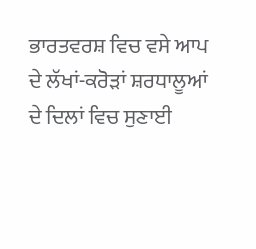ਭਾਰਤਵਰਸ਼ ਵਿਚ ਵਸੇ ਆਪ ਦੇ ਲੱਖਾਂ-ਕਰੋੜਾਂ ਸ਼ਰਧਾਲੂਆਂ ਦੇ ਦਿਲਾਂ ਵਿਚ ਸੁਣਾਈ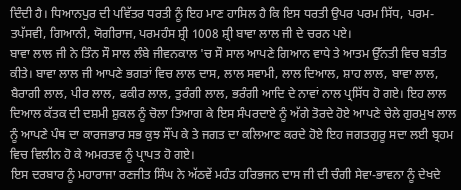ਦਿੰਦੀ ਹੈ। ਧਿਆਨਪੁਰ ਦੀ ਪਵਿੱਤਰ ਧਰਤੀ ਨੂੰ ਇਹ ਮਾਣ ਹਾਸਿਲ ਹੈ ਕਿ ਇਸ ਧਰਤੀ ਉਪਰ ਪਰਮ ਸਿੱਧ, ਪਰਮ-ਤਪੱਸਵੀ, ਗਿਆਨੀ, ਯੋਗੀਰਾਜ, ਪਰਮਹੰਸ ਸ਼੍ਰੀ 1008 ਸ਼੍ਰੀ ਬਾਵਾ ਲਾਲ ਜੀ ਦੇ ਚਰਨ ਪਏ।
ਬਾਵਾ ਲਾਲ ਜੀ ਨੇ ਤਿੰਨ ਸੌ ਸਾਲ ਲੰਬੇ ਜੀਵਨਕਾਲ 'ਚ ਸੌ ਸਾਲ ਆਪਣੇ ਗਿਆਨ ਵਾਧੇ ਤੇ ਆਤਮ ਉੱਨਤੀ ਵਿਚ ਬਤੀਤ ਕੀਤੇ। ਬਾਵਾ ਲਾਲ ਜੀ ਆਪਣੇ ਭਗਤਾਂ ਵਿਚ ਲਾਲ ਦਾਸ, ਲਾਲ ਸਵਾਮੀ, ਲਾਲ ਦਿਆਲ, ਸ਼ਾਹ ਲਾਲ, ਬਾਵਾ ਲਾਲ, ਬੈਰਾਗੀ ਲਾਲ, ਪੀਰ ਲਾਲ, ਫਕੀਰ ਲਾਲ, ਤੁਰੰਗੀ ਲਾਲ, ਭਰੰਗੀ ਆਦਿ ਦੇ ਨਾਵਾਂ ਨਾਲ ਪ੍ਰਸਿੱਧ ਹੋ ਗਏ। ਇਹ ਲਾਲ ਦਿਆਲ ਕੱਤਕ ਦੀ ਦਸ਼ਮੀ ਸ਼ੁਕਲ ਨੂੰ ਚੋਲਾ ਤਿਆਗ ਕੇ ਇਸ ਸੰਪਰਦਾਏ ਨੂੰ ਅੱਗੇ ਤੋਰਦੇ ਹੋਏ ਆਪਣੇ ਚੇਲੇ ਗੁਰਮੁਖ ਲਾਲ ਨੂੰ ਆਪਣੇ ਪੰਥ ਦਾ ਕਾਰਜਭਾਰ ਸਭ ਕੁਝ ਸੌਂਪ ਕੇ ਤੇ ਜਗਤ ਦਾ ਕਲਿਆਣ ਕਰਦੇ ਹੋਏ ਇਹ ਜਗਤਗੁਰੂ ਸਦਾ ਲਈ ਬ੍ਰਹਮ ਵਿਚ ਵਿਲੀਨ ਹੋ ਕੇ ਅਮਰਤਵ ਨੂੰ ਪ੍ਰਾਪਤ ਹੋ ਗਏ।
ਇਸ ਦਰਬਾਰ ਨੂੰ ਮਹਾਰਾਜਾ ਰਣਜੀਤ ਸਿੰਘ ਨੇ ਅੱਠਵੇਂ ਮਹੰਤ ਹਰਿਭਜਨ ਦਾਸ ਜੀ ਦੀ ਚੰਗੀ ਸੇਵਾ-ਭਾਵਨਾ ਨੂੰ ਦੇਖਦੇ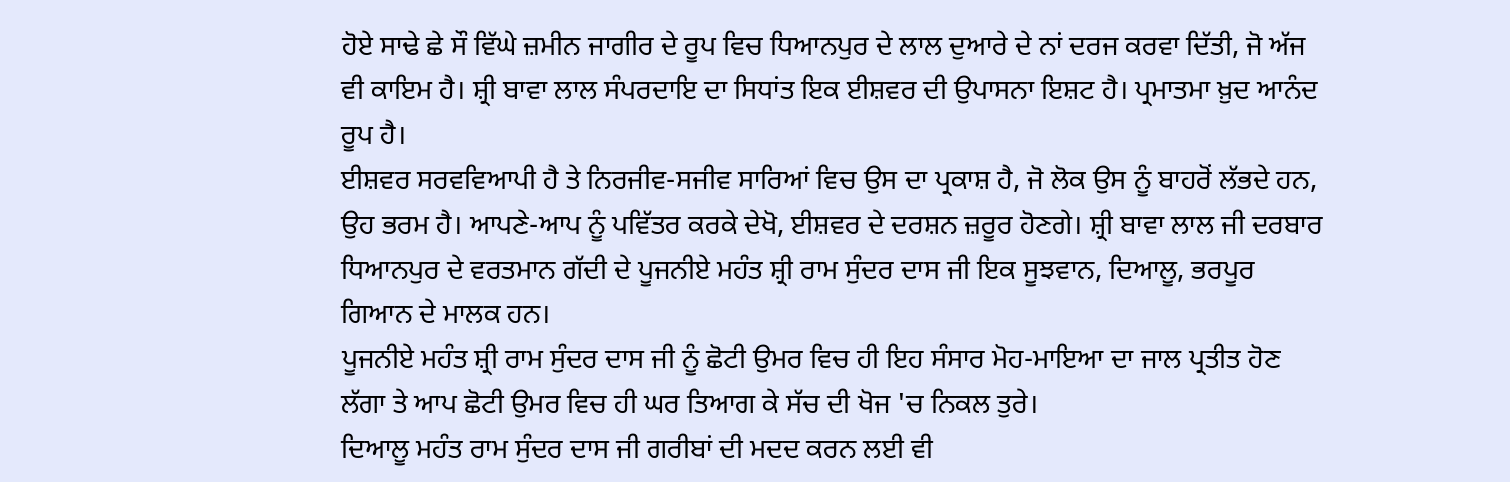ਹੋਏ ਸਾਢੇ ਛੇ ਸੌ ਵਿੱਘੇ ਜ਼ਮੀਨ ਜਾਗੀਰ ਦੇ ਰੂਪ ਵਿਚ ਧਿਆਨਪੁਰ ਦੇ ਲਾਲ ਦੁਆਰੇ ਦੇ ਨਾਂ ਦਰਜ ਕਰਵਾ ਦਿੱਤੀ, ਜੋ ਅੱਜ ਵੀ ਕਾਇਮ ਹੈ। ਸ਼੍ਰੀ ਬਾਵਾ ਲਾਲ ਸੰਪਰਦਾਇ ਦਾ ਸਿਧਾਂਤ ਇਕ ਈਸ਼ਵਰ ਦੀ ਉਪਾਸਨਾ ਇਸ਼ਟ ਹੈ। ਪ੍ਰਮਾਤਮਾ ਖ਼ੁਦ ਆਨੰਦ ਰੂਪ ਹੈ।
ਈਸ਼ਵਰ ਸਰਵਵਿਆਪੀ ਹੈ ਤੇ ਨਿਰਜੀਵ-ਸਜੀਵ ਸਾਰਿਆਂ ਵਿਚ ਉਸ ਦਾ ਪ੍ਰਕਾਸ਼ ਹੈ, ਜੋ ਲੋਕ ਉਸ ਨੂੰ ਬਾਹਰੋਂ ਲੱਭਦੇ ਹਨ, ਉਹ ਭਰਮ ਹੈ। ਆਪਣੇ-ਆਪ ਨੂੰ ਪਵਿੱਤਰ ਕਰਕੇ ਦੇਖੋ, ਈਸ਼ਵਰ ਦੇ ਦਰਸ਼ਨ ਜ਼ਰੂਰ ਹੋਣਗੇ। ਸ਼੍ਰੀ ਬਾਵਾ ਲਾਲ ਜੀ ਦਰਬਾਰ ਧਿਆਨਪੁਰ ਦੇ ਵਰਤਮਾਨ ਗੱਦੀ ਦੇ ਪੂਜਨੀਏ ਮਹੰਤ ਸ਼੍ਰੀ ਰਾਮ ਸੁੰਦਰ ਦਾਸ ਜੀ ਇਕ ਸੂਝਵਾਨ, ਦਿਆਲੂ, ਭਰਪੂਰ ਗਿਆਨ ਦੇ ਮਾਲਕ ਹਨ।
ਪੂਜਨੀਏ ਮਹੰਤ ਸ਼੍ਰੀ ਰਾਮ ਸੁੰਦਰ ਦਾਸ ਜੀ ਨੂੰ ਛੋਟੀ ਉਮਰ ਵਿਚ ਹੀ ਇਹ ਸੰਸਾਰ ਮੋਹ-ਮਾਇਆ ਦਾ ਜਾਲ ਪ੍ਰਤੀਤ ਹੋਣ ਲੱਗਾ ਤੇ ਆਪ ਛੋਟੀ ਉਮਰ ਵਿਚ ਹੀ ਘਰ ਤਿਆਗ ਕੇ ਸੱਚ ਦੀ ਖੋਜ 'ਚ ਨਿਕਲ ਤੁਰੇ।
ਦਿਆਲੂ ਮਹੰਤ ਰਾਮ ਸੁੰਦਰ ਦਾਸ ਜੀ ਗਰੀਬਾਂ ਦੀ ਮਦਦ ਕਰਨ ਲਈ ਵੀ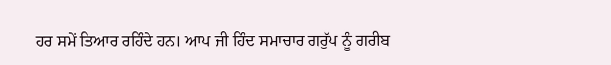ਹਰ ਸਮੇਂ ਤਿਆਰ ਰਹਿੰਦੇ ਹਨ। ਆਪ ਜੀ ਹਿੰਦ ਸਮਾਚਾਰ ਗਰੁੱਪ ਨੂੰ ਗਰੀਬ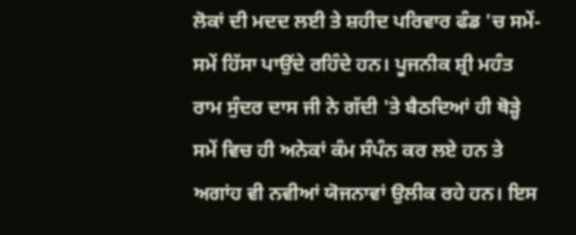ਲੋਕਾਂ ਦੀ ਮਦਦ ਲਈ ਤੇ ਸ਼ਹੀਦ ਪਰਿਵਾਰ ਫੰਡ 'ਚ ਸਮੇਂ-ਸਮੇਂ ਹਿੱਸਾ ਪਾਉਂਦੇ ਰਹਿੰਦੇ ਹਨ। ਪੂਜਨੀਕ ਸ਼੍ਰੀ ਮਹੰਤ ਰਾਮ ਸੁੰਦਰ ਦਾਸ ਜੀ ਨੇ ਗੱਦੀ 'ਤੇ ਬੈਠਦਿਆਂ ਹੀ ਥੋੜ੍ਹੇ ਸਮੇਂ ਵਿਚ ਹੀ ਅਨੇਕਾਂ ਕੰਮ ਸੰਪੰਨ ਕਰ ਲਏ ਹਨ ਤੇ ਅਗਾਂਹ ਵੀ ਨਵੀਆਂ ਯੋਜਨਾਵਾਂ ਉਲੀਕ ਰਹੇ ਹਨ। ਇਸ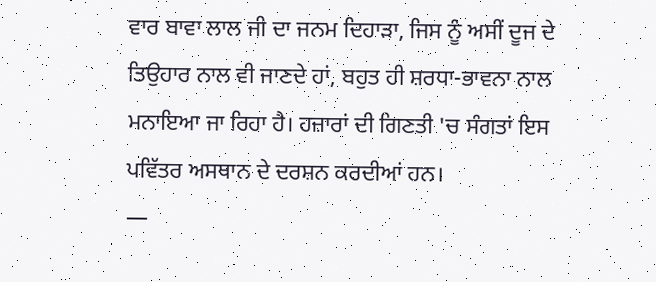ਵਾਰ ਬਾਵਾ ਲਾਲ ਜੀ ਦਾ ਜਨਮ ਦਿਹਾੜਾ, ਜਿਸ ਨੂੰ ਅਸੀਂ ਦੂਜ ਦੇ ਤਿਉਹਾਰ ਨਾਲ ਵੀ ਜਾਣਦੇ ਹਾਂ, ਬਹੁਤ ਹੀ ਸ਼ਰਧਾ-ਭਾਵਨਾ ਨਾਲ ਮਨਾਇਆ ਜਾ ਰਿਹਾ ਹੈ। ਹਜ਼ਾਰਾਂ ਦੀ ਗਿਣਤੀ 'ਚ ਸੰਗਤਾਂ ਇਸ ਪਵਿੱਤਰ ਅਸਥਾਨ ਦੇ ਦਰਸ਼ਨ ਕਰਦੀਆਂ ਹਨ।
—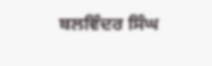ਬਲਵਿੰਦਰ ਸਿੰਘ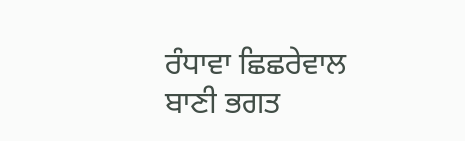ਰੰਧਾਵਾ ਛਿਛਰੇਵਾਲ
ਬਾਣੀ ਭਗਤ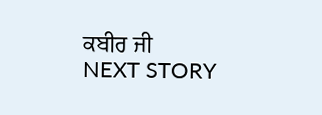ਕਬੀਰ ਜੀ
NEXT STORY